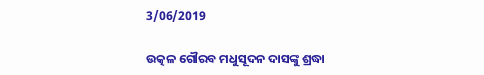3/06/2019

ଉତ୍କଳ ଗୌରବ ମଧୁସୂଦନ ଦାସଙ୍କୁ ଶ୍ରଦ୍ଧା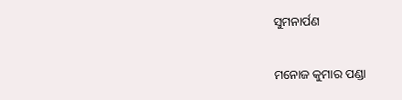ସୁମନାର୍ପଣ

ମନୋଜ କୁମାର ପଣ୍ଡା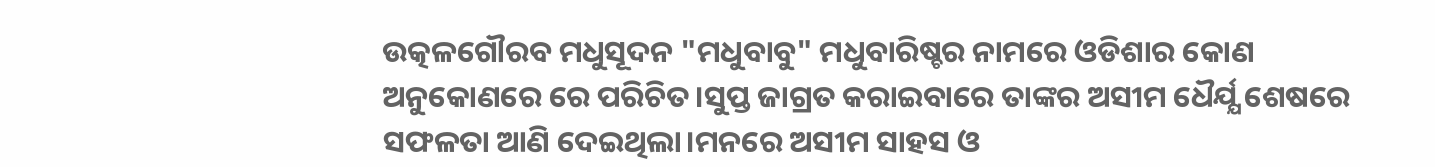ଉତ୍କଳଗୌରବ ମଧୁସୂଦନ "ମଧୁବାବୁ" ମଧୁବାରିଷ୍ଚର ନାମରେ ଓଡିଶାର କୋଣ ଅନୁକୋଣରେ ରେ ପରିଚିତ।ସୁପ୍ତ ଜାଗ୍ରତ କରାଇବାରେ ତାଙ୍କର ଅସୀମ ଧୈର୍ଯ୍ଯ ଶେଷରେ ସଫଳତା ଆଣି ଦେଇଥିଲା।ମନରେ ଅସୀମ ସାହସ ଓ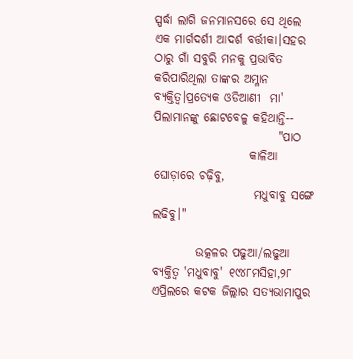ସ୍ପର୍ଦ୍ଧା ଲାଗି ଜନମାନସରେ ସେ ଥିଲେ ଏକ ମାର୍ଗଦର୍ଶୀ ଆଦର୍ଶ ବର୍ତ୍ତୀକା।ସହର ଠାରୁ ଗାଁ ସବୁରି ମନକୁ ପ୍ରଭାବିତ କରିପାରିଥିଲା ତାଙ୍କର ଅମ୍ଳାନ ବ୍ଯକ୍ତିତ୍ବ।ପ୍ରତ୍ଯେକ ଓଡିଆଣୀ  ମା'  ପିଲାମାନଙ୍କୁ ଛୋଟବେଳୁ କହିଥାନ୍ତି--
                          "ପାଠ
                    କାଳିଆ ଘୋଡ଼ାରେ ଚଢ଼ିବୁ,
                     ମଧୁବାବୁ ସଙ୍ଗେ ଲଢିବୁ।"

         ଉତ୍କଳର ପଢୁଆ/ଲଢୁଆ ବ୍ଯକ୍ତିତ୍ବ 'ମଧୁବାବୁ' ୧୯୪୮ମସିହା,୨୮ ଏପ୍ରିଲରେ କଟକ ଜିଲ୍ଲାର ସତ୍ଯଭାମାପୁର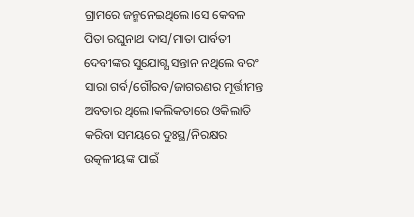ଗ୍ରାମରେ ଜନ୍ମନେଇଥିଲେ।ସେ କେବଳ ପିତା ରଘୁନାଥ ଦାସ/ମାତା ପାର୍ବତୀ ଦେବୀଙ୍କର ସୁଯୋଗ୍ଯ ସନ୍ତାନ ନଥିଲେ ବରଂ ସାରା ଗର୍ବ/ଗୌରବ/ଜାଗରଣର ମୂର୍ତ୍ତୀମନ୍ତ ଅବତାର ଥିଲେ।କଲିକତାରେ ଓକିଲାତି କରିବା ସମୟରେ ଦୁଃସ୍ଥ/ନିରକ୍ଷର ଉତ୍କଳୀୟଙ୍କ ପାଇଁ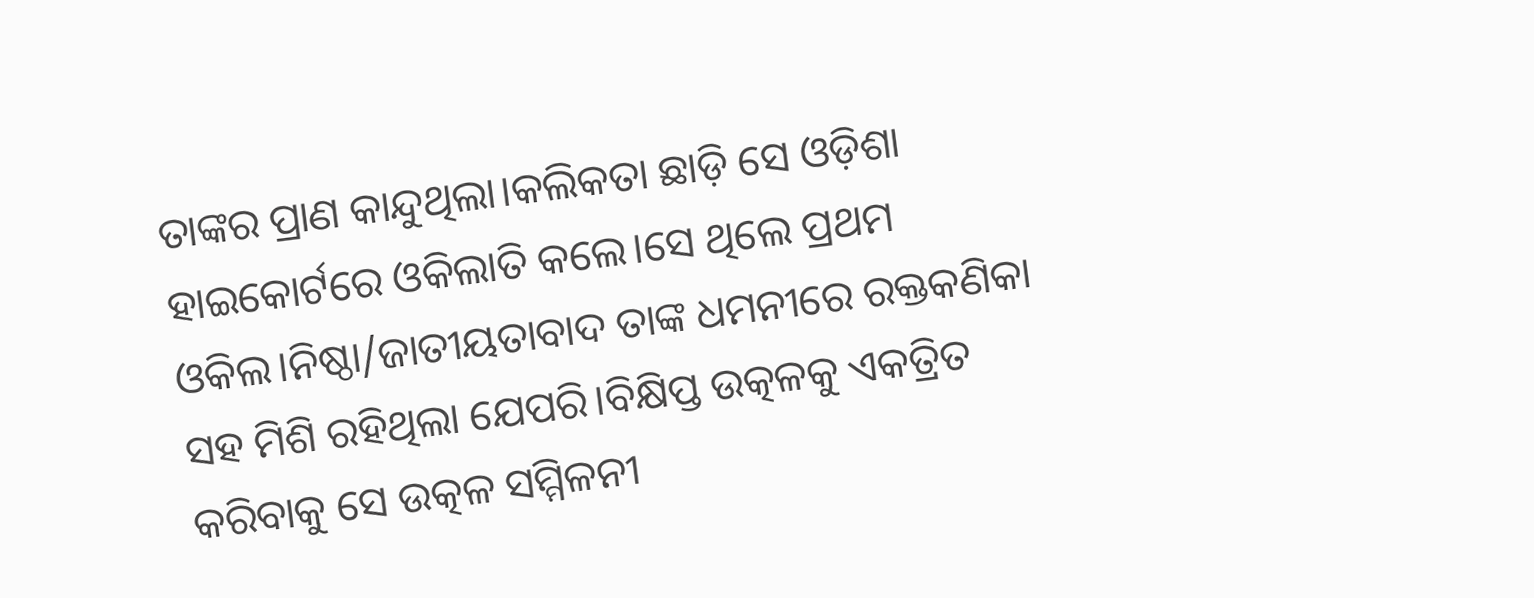ତାଙ୍କର ପ୍ରାଣ କାନ୍ଦୁଥିଲା।କଲିକତା ଛାଡ଼ି ସେ ଓଡ଼ିଶା ହାଇକୋର୍ଟରେ ଓକିଲାତି କଲେ।ସେ ଥିଲେ ପ୍ରଥମ ଓକିଲ।ନିଷ୍ଠା/ଜାତୀୟତାବାଦ ତାଙ୍କ ଧମନୀରେ ରକ୍ତକଣିକା ସହ ମିଶି ରହିଥିଲା ଯେପରି।ବିକ୍ଷିପ୍ତ ଉତ୍କଳକୁ ଏକତ୍ରିତ କରିବାକୁ ସେ ଉତ୍କଳ ସମ୍ମିଳନୀ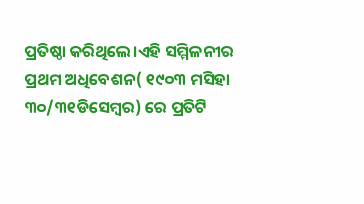ପ୍ରତିଷ୍ଠା କରିଥିଲେ।ଏହି ସମ୍ମିଳନୀର ପ୍ରଥମ ଅଧିବେଶନ( ୧୯୦୩ ମସିହା ୩୦/୩୧ଡିସେମ୍ବର) ରେ ପ୍ରତିଟି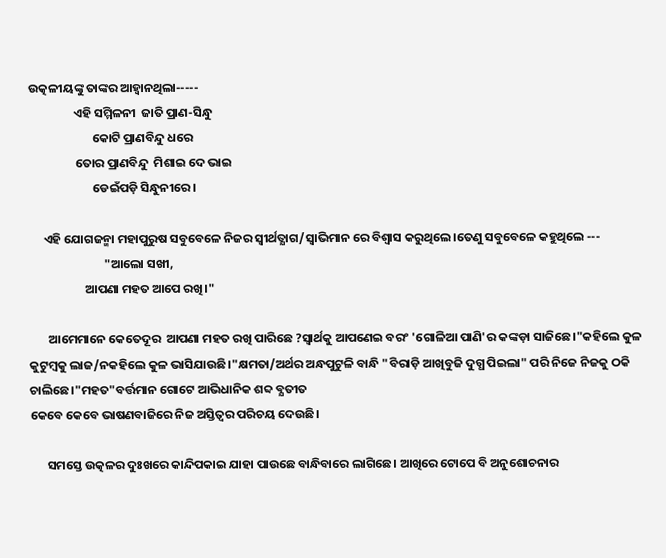ଉତ୍କଳୀୟଙ୍କୁ ତାଙ୍କର ଆହ୍ବାନଥିଲା-----
                ଏହି ସମ୍ମିଳନୀ  ଜାତି ପ୍ରାଣ-ସିନ୍ଧୁ
                       କୋଟି ପ୍ରାଣବିନ୍ଦୁ ଧରେ
                 ତୋର ପ୍ରାଣବିନ୍ଦୁ  ମିଶାଇ ଦେ ଭାଇ
                       ଡେଇଁପଡ଼ି ସିନ୍ଧୁନୀରେ।

     ଏହି ଯୋଗଜନ୍ମା ମହାପୁରୁଷ ସବୁବେଳେ ନିଜର ସ୍ବୀର୍ଥତ୍ଯାଗ/ସ୍ବାଭିମାନ ରେ ବିଶ୍ବାସ କରୁଥିଲେ।ତେଣୁ ସବୁବେଳେ କହୁଥିଲେ ---
                           "ଆଲୋ ସଖୀ,
                    ଆପଣା ମହତ ଆପେ ରଖି।"

       ଆମେମାନେ କେତେଦୂର  ଆପଣା ମହତ ରଖି ପାରିଛେ ?ସ୍ବାର୍ଥକୁ ଆପଣେଇ ବରଂ 'ଗୋଳିଆ ପାଣି'ର କଙ୍କଡ଼ା ସାଜିଛେ।"କହିଲେ କୁଳ କୁଟୁମ୍ବକୁ ଲାଜ/ନକହିଲେ କୁଳ ଭାସିଯାଉଛି।"କ୍ଷମତା/ଅର୍ଥର ଅନ୍ଧପୁଟୁଳି ବାନ୍ଧି "ବିରାଡ଼ି ଆଖିବୁଜି ଦୁଗ୍ଧ ପିଇଲା" ପରି ନିଜେ ନିଜକୁ ଠକି ଚାଲିଛେ।"ମହତ"ବର୍ତ୍ତମାନ ଗୋଟେ ଆଭିଧାନିକ ଶବ୍ଦ ବ୍ଯତୀତ
କେବେ କେବେ ଭାଷଣବାଜିରେ ନିଜ ଅସ୍ତିତ୍ବର ପରିଚୟ ଦେଉଛି।

      ସମସ୍ତେ ଉତ୍କଳର ଦୁଃଖରେ କାନ୍ଦିପକାଇ ଯାହା ପାଉଛେ ବାନ୍ଧିବାରେ ଲାଗିଛେ। ଆଖିରେ ଟୋପେ ବି ଅନୁଶୋଚନାର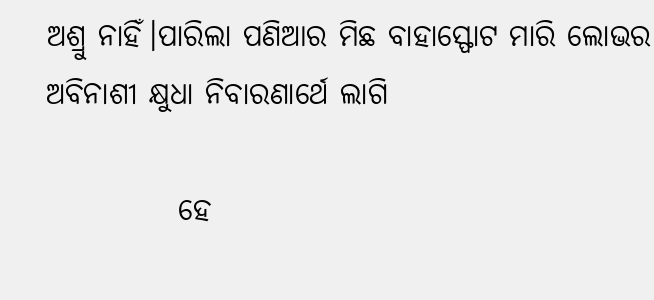ଅଶ୍ରୁ ନାହିଁ।ପାରିଲା ପଣିଆର ମିଛ ବାହାସ୍ଫୋଟ ମାରି ଲୋଭର ଅବିନାଶୀ କ୍ଷୁଧା ନିବାରଣାର୍ଥେ ଲାଗି

           ହେ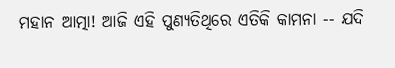ମହାନ ଆତ୍ମା! ଆଜି ଏହି ପୁଣ୍ଯତିଥିରେ ଏତିକି କାମନା -- ଯଦି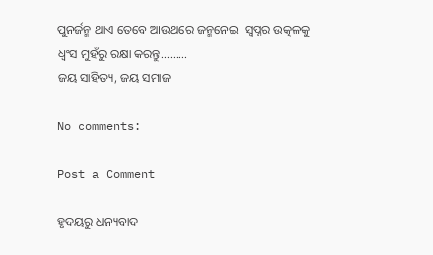ପୁନର୍ଜନ୍ମ ଥାଏ ତେବେ ଆଉଥରେ ଜନ୍ମନେଇ  ସ୍ବପ୍ନର ଉତ୍କଳକୁ ଧ୍ବଂସ ମୁହଁରୁ ରକ୍ଷା କରନ୍ତୁ.........
ଜୟ ସାହିତ୍ୟ, ଜୟ ସମାଜ

No comments:

Post a Comment

ହୃଦୟରୁ ଧନ୍ୟବାଦ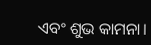ଏବଂ ଶୁଭ କାମନା।